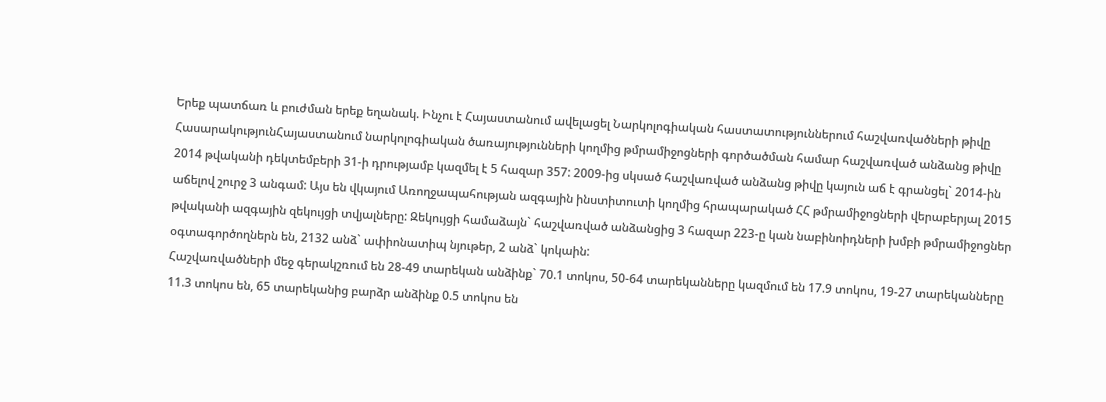Երեք պատճառ և բուժման երեք եղանակ. Ինչու է Հայաստանում ավելացել Նարկոլոգիական հաստատություններում հաշվառվածների թիվը
ՀասարակությունՀայաստանում նարկոլոգիական ծառայությունների կողմից թմրամիջոցների գործածման համար հաշվառված անձանց թիվը 2014 թվականի դեկտեմբերի 31-ի դրությամբ կազմել է 5 հազար 357: 2009-ից սկսած հաշվառված անձանց թիվը կայուն աճ է գրանցել` 2014-ին աճելով շուրջ 3 անգամ: Այս են վկայում Առողջապահության ազգային ինստիտուտի կողմից հրապարակած ՀՀ թմրամիջոցների վերաբերյալ 2015 թվականի ազգային զեկույցի տվյալները: Զեկույցի համաձայն` հաշվառված անձանցից 3 հազար 223-ը կան նաբինոիդների խմբի թմրամիջոցներ օգտագործողներն են, 2132 անձ` ափիոնատիպ նյութեր, 2 անձ` կոկաին:
Հաշվառվածների մեջ գերակշռում են 28-49 տարեկան անձինք` 70.1 տոկոս, 50-64 տարեկանները կազմում են 17.9 տոկոս, 19-27 տարեկանները 11.3 տոկոս են, 65 տարեկանից բարձր անձինք 0.5 տոկոս են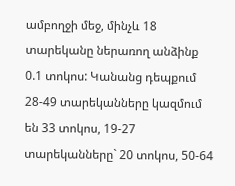ամբողջի մեջ, մինչև 18 տարեկանը ներառող անձինք 0.1 տոկոս: Կանանց դեպքում 28-49 տարեկանները կազմում են 33 տոկոս, 19-27 տարեկանները` 20 տոկոս, 50-64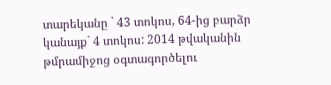տարեկանը ` 43 տոկոս, 64-ից բարձր կանայք` 4 տոկոս: 2014 թվականին թմրամիջոց օգտագործելու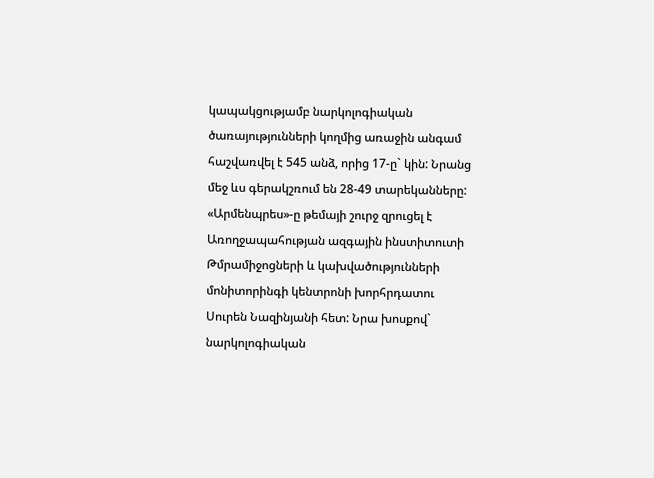կապակցությամբ նարկոլոգիական ծառայությունների կողմից առաջին անգամ հաշվառվել է 545 անձ, որից 17-ը` կին: Նրանց մեջ ևս գերակշռում են 28-49 տարեկանները:
«Արմենպրես»-ը թեմայի շուրջ զրուցել է Առողջապահության ազգային ինստիտուտի Թմրամիջոցների և կախվածությունների մոնիտորինգի կենտրոնի խորհրդատու Սուրեն Նազինյանի հետ: Նրա խոսքով` նարկոլոգիական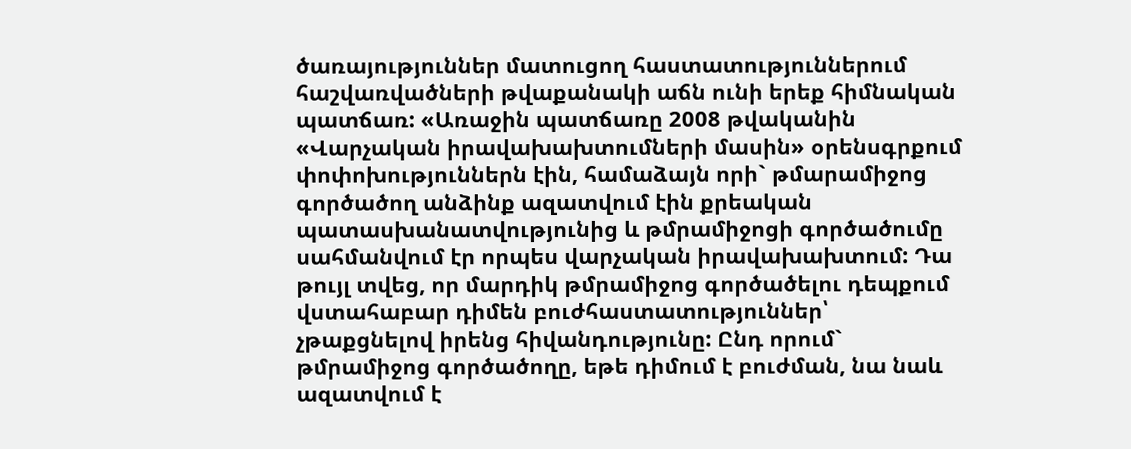ծառայություններ մատուցող հաստատություններում հաշվառվածների թվաքանակի աճն ունի երեք հիմնական պատճառ: «Առաջին պատճառը 2008 թվականին «Վարչական իրավախախտումների մասին» օրենսգրքում փոփոխություններն էին, համաձայն որի` թմարամիջոց գործածող անձինք ազատվում էին քրեական պատասխանատվությունից և թմրամիջոցի գործածումը սահմանվում էր որպես վարչական իրավախախտում: Դա թույլ տվեց, որ մարդիկ թմրամիջոց գործածելու դեպքում վստահաբար դիմեն բուժհաստատություններ՝ չթաքցնելով իրենց հիվանդությունը: Ընդ որում` թմրամիջոց գործածողը, եթե դիմում է բուժման, նա նաև ազատվում է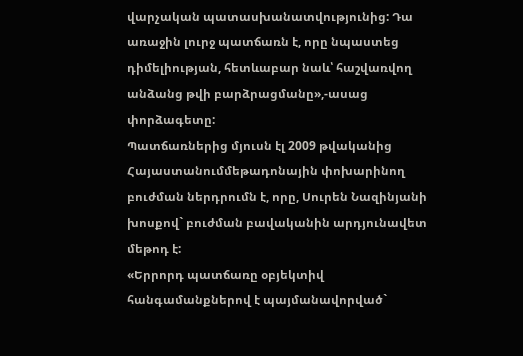վարչական պատասխանատվությունից: Դա առաջին լուրջ պատճառն է, որը նպաստեց դիմելիության, հետևաբար նաև՝ հաշվառվող անձանց թվի բարձրացմանը»,-ասաց փորձագետը:
Պատճառներից մյուսն էլ 2009 թվականից Հայաստանումմեթադոնային փոխարինող բուժման ներդրումն է, որը, Սուրեն Նազինյանի խոսքով` բուժման բավականին արդյունավետ մեթոդ է:
«Երրորդ պատճառը օբյեկտիվ հանգամանքներով է պայմանավորված`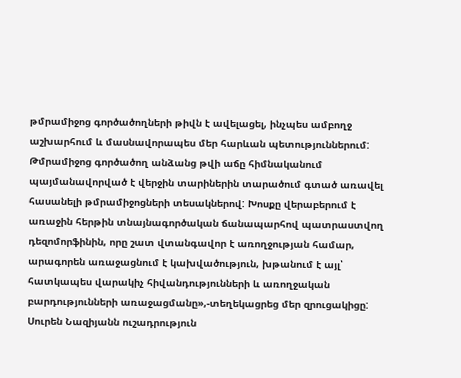թմրամիջոց գործածողների թիվն է ավելացել, ինչպես ամբողջ աշխարհում և մասնավորապես մեր հարևան պետություններում: Թմրամիջոց գործածող անձանց թվի աճը հիմնականում պայմանավորված է վերջին տարիներին տարածում գտած առավել հասանելի թմրամիջոցների տեսակներով: Խոսքը վերաբերում է առաջին հերթին տնայնագործական ճանապարհով պատրաստվող դեզոմորֆինին, որը շատ վտանգավոր է առողջության համար, արագորեն առաջացնում է կախվածություն, խթանում է այլ՝ հատկապես վարակիչ հիվանդությունների և առողջական բարդությունների առաջացմանը»,-տեղեկացրեց մեր զրուցակիցը:
Սուրեն Նազիյանն ուշադրություն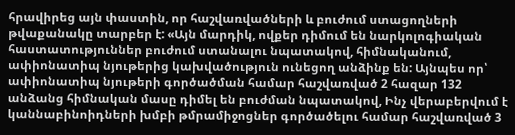հրավիրեց այն փաստին, որ հաշվառվածների և բուժում ստացողների թվաքանակը տարբեր է: «Այն մարդիկ, ովքեր դիմում են նարկոլոգիական հաստատություններ բուժում ստանալու նպատակով, հիմնականում, ափիոնատիպ նյութերից կախվածություն ունեցող անձինք են: Այնպես որ՝ ափիոնատիպ նյութերի գործածման համար հաշվառված 2 հազար 132 անձանց հիմնական մասը դիմել են բուժման նպատակով, Ինչ վերաբերվում է կաննաբինոիդների խմբի թմրամիջոցներ գործածելու համար հաշվառված 3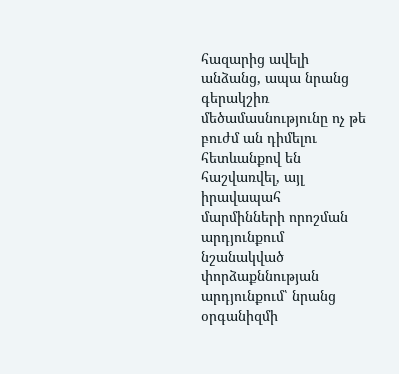հազարից ավելի անձանց, ապա նրանց գերակշիռ մեծամասնությունը ոչ թե բուժմ ան դիմելու հետևանքով են հաշվառվել, այլ իրավապահ մարմինների որոշման արդյունքում նշանակված փորձաքննության արդյունքում՝ նրանց օրգանիզմի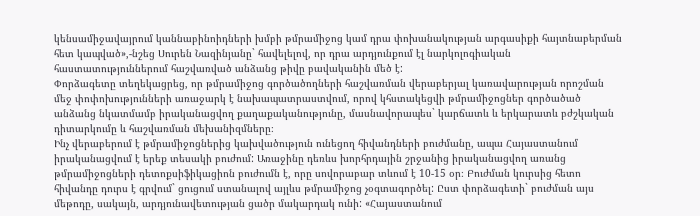կենսամիջավայրում կաննաբինոիդների խմբի թմրամիջոց կամ դրա փոխանակության արգասիքի հայտնաբերման հետ կապված»,-նշեց Սուրեն Նազինյանը` հավելելով, որ դրա արդյունքում էլ նարկոլոգիական հաստատություններում հաշվառված անձանց թիվը բավականին մեծ է:
Փորձագետը տեղեկացրեց, որ թմրամիջոց գործածողների հաշվառման վերաբերյալ կառավարության որոշման մեջ փոփոխությունների առաջարկ է նախապատրաստվում, որով կհստակեցվի թմրամիջոցներ գործածած անձանց նկատմամբ իրականացվող քաղաքականությունը, մասնավորապես` կարճատև և երկարատև բժշկական դիտարկումը և հաշվառման մեխանիզմները։
Ինչ վերաբերում է թմրամիջոցներից կախվածություն ունեցող հիվանդների բուժմանը, ապա Հայաստանում իրականացվում է երեք տեսակի բուժում: Առաջինը դեռևս խորհրդային շրջանից իրականացվող առանց թմրամիջոցների դետոքսիֆիկացիոն բուժումն է, որը սովորաբար տևում է 10-15 օր։ Բուժման կուրսից հետո հիվանդը դուրս է գրվում` ցուցում ստանալով այլևս թմրամիջոց չօգտագործել: Ըստ փորձագետի` բուժման այս մեթոդը, սակայն, արդյունավետության ցածր մակարդակ ունի: «Հայաստանում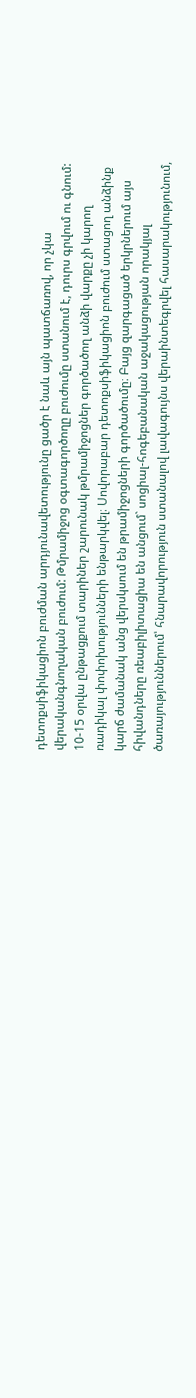դետոքսիֆիկացիոն բուժման արդյունավետությունը ցածր է նաև այն պատճառով, որ չկա վերականգնողական բուժում: Թմրամիջոց օգտագործողը բուժումը ստանում է, դուրս գրվում ու գնում: 10-15 օրվա ընթացքում տարիներ շարունակ թմրամիջոցներ գործածող անձի վարքը չի կարող ռադիկալ փոփոխությունների ենթարկվել։ Սովորաբար դետոքսիֆիկացիոն բուժում ստացող անձինք կարճ ժամանակ անց վերսկսում են թրամիջոցների գործածումը։ Բայց զարգացած երկրներում այս հիվանդները ռեաբիլիտացիա են անցում` սոցիալ-հոգեբանական աջակացության որակյալ ծառայություններում՝ հնարավորություն ստանալով լավագույնս վերաինտեգրվել հասարակությունում,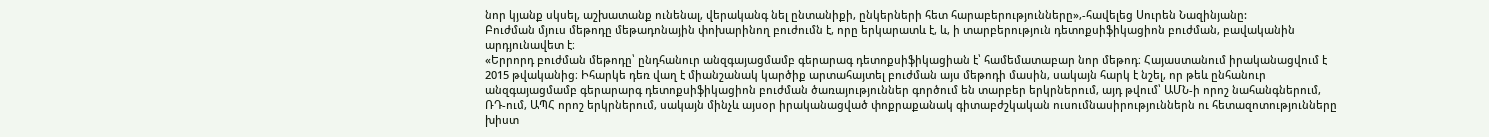նոր կյանք սկսել, աշխատանք ունենալ, վերականգ նել ընտանիքի, ընկերների հետ հարաբերությունները»,-հավելեց Սուրեն Նազինյանը:
Բուժման մյուս մեթոդը մեթադոնային փոխարինող բուժումն է, որը երկարատև է, և, ի տարբերություն դետոքսիֆիկացիոն բուժման, բավականին արդյունավետ է։
«Երրորդ բուժման մեթոդը՝ ընդհանուր անզգայացմամբ գերարագ դետոքսիֆիկացիան է՝ համեմատաբար նոր մեթոդ։ Հայաստանում իրականացվում է 2015 թվականից։ Իհարկե դեռ վաղ է միանշանակ կարծիք արտահայտել բուժման այս մեթոդի մասին, սակայն հարկ է նշել, որ թեև ընհանուր անզգայացմամբ գերարարգ դետոքսիֆիկացիոն բուժման ծառայություններ գործում են տարբեր երկրներում, այդ թվում՝ ԱՄՆ-ի որոշ նահանգներում, ՌԴ-ում, ԱՊՀ որոշ երկրներում, սակայն մինչև այսօր իրականացված փոքրաքանակ գիտաբժշկական ուսումնասիրություններն ու հետազոտությունները խիստ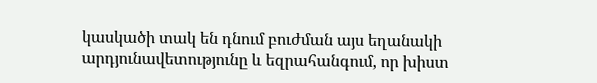կասկածի տակ են դնում բուժման այս եղանակի արդյունավետությունը և եզրահանգում, որ խիստ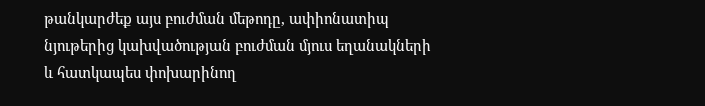թանկարժեք այս բուժման մեթոդը, ափիոնատիպ նյութերից կախվածության բուժման մյուս եղանակների և հատկապես փոխարինող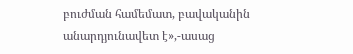բուժման համեմատ, բավականին անարդյունավետ է»,-ասաց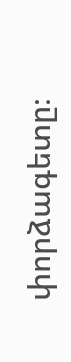փորձագետը։